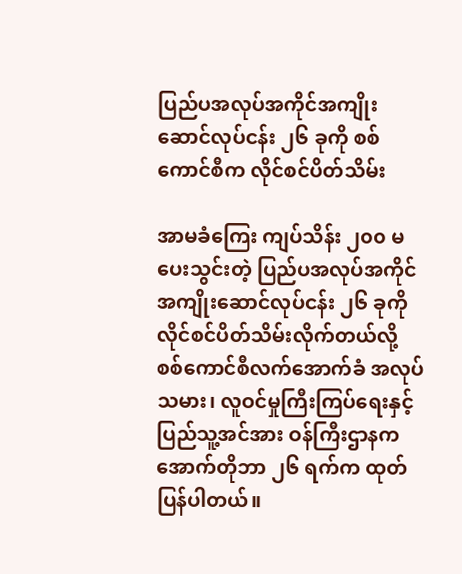ပြည်ပအလုပ်အကိုင်အကျိုးဆောင်လုပ်ငန်း ၂၆ ခုကို စစ်ကောင်စီက လိုင်စင်ပိတ်သိမ်း

အာမခံကြေး ကျပ်သိန်း ၂၀၀ မပေးသွင်းတဲ့ ပြည်ပအလုပ်အကိုင်အကျိုးဆောင်လုပ်ငန်း ၂၆ ခုကို လိုင်စင်ပိတ်သိမ်းလိုက်တယ်လို့ စစ်ကောင်စီလက်အောက်ခံ အလုပ်သမား၊ လူဝင်မှုကြီးကြပ်ရေးနှင့် ပြည်သူ့အင်အား ဝန်ကြီးဌာနက အောက်တိုဘာ ၂၆ ရက်က ထုတ်ပြန်ပါတယ်။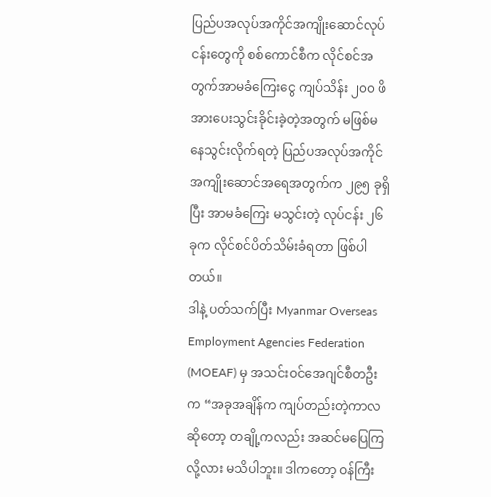ပြည်ပအလုပ်အကိုင်အကျိုးဆောင်လုပ်ငန်းတွေကို စစ်ကောင်စီက လိုင်စင်အတွက်အာမခံကြေးငွေ ကျပ်သိန်း ၂၀၀ ဖိအားပေးသွင်းခိုင်းခဲ့တဲ့အတွက် မဖြစ်မနေသွင်းလိုက်ရတဲ့ ပြည်ပအလုပ်အကိုင်အကျိုးဆောင်အရေအတွက်က ၂၉၅ ခုရှိပြီး အာမခံကြေး မသွင်းတဲ့ လုပ်ငန်း ၂၆ ခုက လိုင်စင်ပိတ်သိမ်းခံရတာ ဖြစ်ပါတယ်။
ဒါနဲ့ ပတ်သက်ပြီး Myanmar Overseas Employment Agencies Federation (MOEAF) မှ အသင်းဝင်အေဂျင်စီတဦးက “အခုအချိန်က ကျပ်တည်းတဲ့ကာလဆိုတော့ တချို့ကလည်း အဆင်မပြေကြလို့လား မသိပါဘူး။ ဒါကတော့ ဝန်ကြီး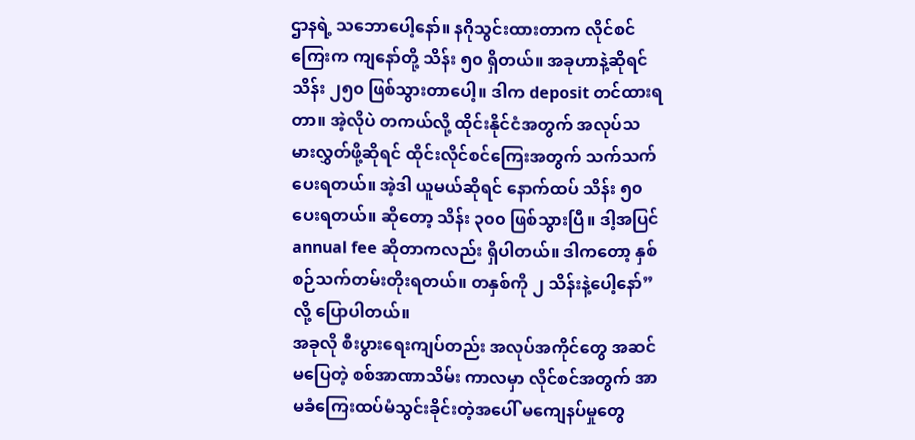ဌာနရဲ့ သဘောပေါ့နော်။ နဂိုသွင်းထားတာက လိုင်စင်ကြေးက ကျနော်တို့ သိန်း ၅၀ ရှိတယ်။ အခုဟာနဲ့ဆိုရင် သိန်း ၂၅၀ ဖြစ်သွားတာပေါ့။ ဒါက deposit တင်ထားရတာ။ အဲ့လိုပဲ တကယ်လို့ ထိုင်းနိုင်ငံအတွက် အလုပ်သမားလွှတ်ဖို့ဆိုရင် ထိုင်းလိုင်စင်ကြေးအတွက် သက်သက်ပေးရတယ်။ အဲ့ဒါ ယူမယ်ဆိုရင် နောက်ထပ် သိန်း ၅၀ ပေးရတယ်။ ဆိုတော့ သိန်း ၃၀၀ ဖြစ်သွားပြီ။ ဒါ့အပြင် annual fee ဆိုတာကလည်း ရှိပါတယ်။ ဒါကတော့ နှစ်စဉ်သက်တမ်းတိုးရတယ်။ တနှစ်ကို ၂ သိန်းနဲ့ပေါ့နော်” လို့ ပြောပါတယ်။
အခုလို စီးပွားရေးကျပ်တည်း အလုပ်အကိုင်တွေ အဆင်မပြေတဲ့ စစ်အာဏာသိမ်း ကာလမှာ လိုင်စင်အတွက် အာမခံကြေးထပ်မံသွင်းခိုင်းတဲ့အပေါ် မကျေနပ်မှုတွေ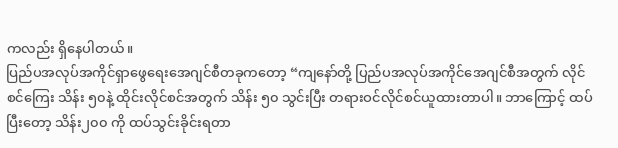ကလည်း ရှိနေပါတယ်။
ပြည်ပအလုပ်အကိုင်ရှာဖွေရေးအေဂျင်စီတခုကတော့ “ကျနော်တို့ ပြည်ပအလုပ်အကိုင်အေဂျင်စီအတွက် လိုင်စင်ကြေး သိန်း ၅၀နဲ့ ထိုင်းလိုင်စင်အတွက် သိန်း ၅၀ သွင်းပြီး တရားဝင်လိုင်စင်ယူထားတာပါ။ ဘာကြောင့် ထပ်ပြီးတော့ သိန်း၂၀၀ ကို ထပ်သွင်းခိုင်းရတာ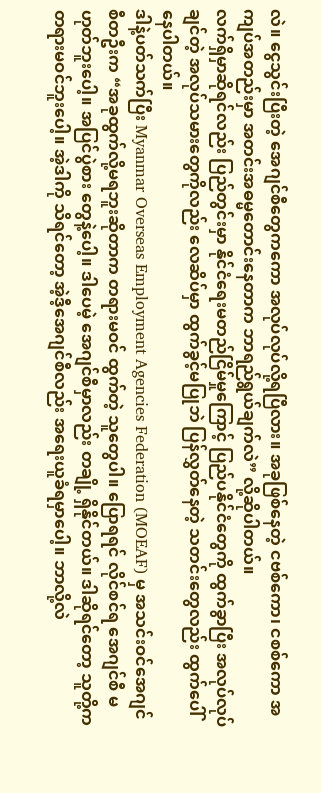လဲ။ ငွေသွင်းပြီးတဲ့ အေဂျင်စီတွေကကော အလုပ်လုပ်လို့ရပြီလား။ အခုဖြစ်နေတဲ့ ငဗစ်ကော၊ ငစစ်ကော အကျပ်အတည်းမှာ အတင်းအဓမ္မတောင်းနေတာက ဘာရည်ရွယ်ချက်လဲ” လို့ဆိုပါတယ်။
လက်ရှိမှာဆိုရင်လည်း ပြည်တွင်းမှာ နိုင်ငံရေးမတည်ငြိမ်မှုကြောင့် ပြည်ပနိုင်ငံတွေကို ထွက်ခွာပြီး အလုပ်လုပ်ချင်တဲ့ အလုပ်သမားတွေကိုလည်း လေဆိပ်မှာ ထွက်ခွင့်မပြုဘဲ ပြန်လွှတ်နေတဲ့ သတင်းတွေလည်း ထွက်ပေါ်နေပါတယ်။
ဒါနဲ့ပတ်သက်ပြီး Myanmar Overseas Employment Agencies Federation (MOEAF) မှ အသင်းဝင်အေဂျင်စီတဦးက “အခုထွက်လို့မရဘူးဆိုတာက တရားမဝင် ထွက်တဲ့ သူတွေပါ။ ပြောရရင် လိုင်စင်ရ အေဂျင်စီ မဟုတ်ဘူးပေါ့။ အပြင်ပွဲစား တွေနဲ့ပေါ့။ ဒါပေမဲ့ အေဂျင်စီမှာလည်း တချို့ ရှိနိုင်တယ်။ ဒါဆိုရင်တော့ သူတို့က တရားမဝင်ဘူးပေါ့။ အဲ့ဒါကို သိရင်တော့ အဲ့ဒီ့အေဂျင်စီလည်း အရေးယူခံရမှာပေါ့။ ဘာလို့လဲ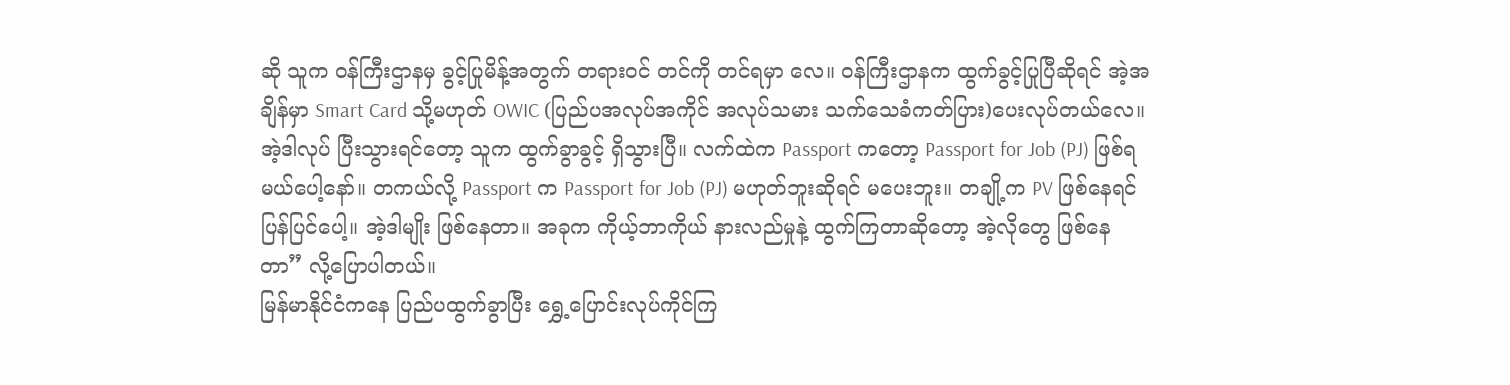ဆို သူက ဝန်ကြီးဌာနမှ ခွင့်ပြုမိန့်အတွက် တရားဝင် တင်ကို တင်ရမှာ လေ။ ဝန်ကြီးဌာနက ထွက်ခွင့်ပြုပြီဆိုရင် အဲ့အချိန်မှာ Smart Card သို့မဟုတ် OWIC (ပြည်ပအလုပ်အကိုင် အလုပ်သမား သက်သေခံကတ်ပြား)ပေးလုပ်တယ်လေ။ အဲ့ဒါလုပ် ပြီးသွားရင်တော့ သူက ထွက်ခွာခွင့် ရှိသွားပြီ။ လက်ထဲက Passport ကတော့ Passport for Job (PJ) ဖြစ်ရမယ်ပေါ့နော်။ တကယ်လို့ Passport က Passport for Job (PJ) မဟုတ်ဘူးဆိုရင် မပေးဘူး။ တချို့က PV ဖြစ်နေရင် ပြန်ပြင်ပေါ့။ အဲ့ဒါမျိုး ဖြစ်နေတာ။ အခုက ကိုယ့်ဘာကိုယ် နားလည်မှုနဲ့ ထွက်ကြတာဆိုတော့ အဲ့လိုတွေ ဖြစ်နေတာ” လို့ပြောပါတယ်။
မြန်မာနိုင်ငံကနေ ပြည်ပထွက်ခွာပြီး ရွှေ့ပြောင်းလုပ်ကိုင်ကြ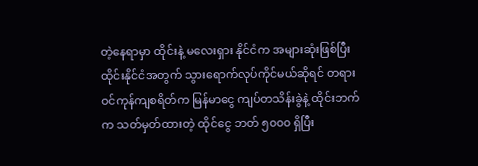တဲ့နေရာမှာ ထိုင်းနဲ့ မလေးရှား နိုင်ငံက အများဆုံးဖြစ်ပြီး ထိုင်းနိုင်ငံအတွက် သွားရောက်လုပ်ကိုင်မယ်ဆိုရင် တရားဝင်ကုန်ကျစရိတ်က မြန်မာငွေ ကျပ်တသိန်းခွဲနဲ့ ထိုင်းဘက်က သတ်မှတ်ထားတဲ့ ထိုင်ငွေ ဘတ် ၅၀၀၀ ရှိပြီး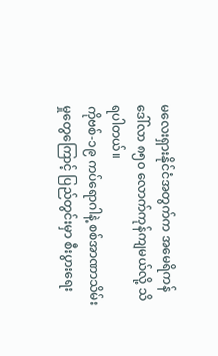မလေးရှားနိုင်ငံအတွက်က အမေရိကန်ဒေါ်လာ ၈၅၀ လောက်ကုန်ကျမယ်လို့ သိရပါတယ်။
ကိုဗစ်-၁၉ ကပ်ရောဂါနဲ့ စစ်အာဏာသိမ်းမှုတွေကြောင့် ပြည်တွင်းမှာ စီးပွားရေး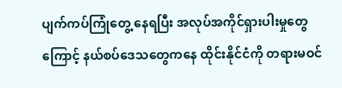ပျက်ကပ်ကြုံတွေ့ နေရပြီး အလုပ်အကိုင်ရှားပါးမှုတွေကြောင့် နယ်စပ်ဒေသတွေကနေ ထိုင်းနိုင်ငံကို တရားမဝင်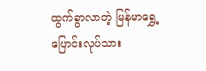ထွက်ခွာလာတဲ့ မြန်မာရွှေ့ပြောင်းလုပ်သား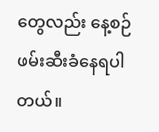တွေလည်း နေ့စဉ် ဖမ်းဆီးခံနေရပါတယ်။